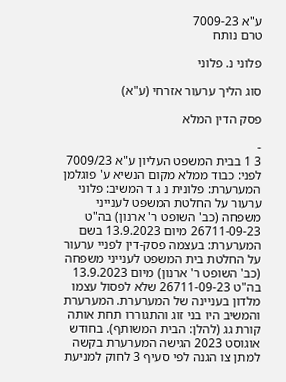ע"א 7009-23
טרם נותח

פלוני נ. פלוני

סוג הליך ערעור אזרחי (ע"א)

פסק הדין המלא

-
3 1 בבית המשפט העליון ע"א 7009/23 לפני: כבוד ממלא מקום הנשיא ע' פוגלמן המערערת: פלונית נ ג ד המשיב: פלוני ערעור על החלטת המשפט לענייני משפחה (כב' השופט ר' ארנון) בה"ט 26711-09-23 מיום 13.9.2023 בשם המערערת: בעצמה פסק-דין לפניי ערעור על החלטת בית המשפט לענייני משפחה (כב' השופט ר' ארנון) מיום 13.9.2023 בה"ט 26711-09-23 שלא לפסול עצמו מלדון בעניינה של המערערת. המערערת והמשיב היו בני זוג והתגוררו תחת אותה קורת גג (להלן: הבית המשותף). בחודש אוגוסט 2023 הגישה המערערת בקשה למתן צו הגנה לפי סעיף 3 לחוק למניעת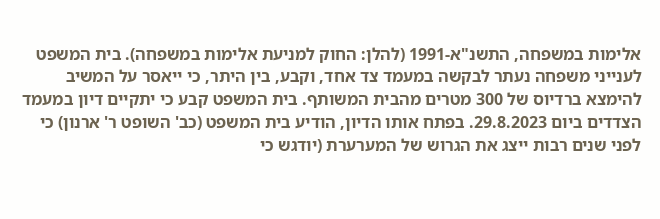אלימות במשפחה, התשנ"א-1991 (להלן: החוק למניעת אלימות במשפחה). בית המשפט לענייני משפחה נעתר לבקשה במעמד צד אחד, וקבע, בין היתר, כי ייאסר על המשיב להימצא ברדיוס של 300 מטרים מהבית המשותף. בית המשפט קבע כי יתקיים דיון במעמד הצדדים ביום 29.8.2023. בפתח אותו הדיון, הודיע בית המשפט (כב' השופט ר' ארנון) כי לפני שנים רבות ייצג את הגרוש של המערערת (יודגש כי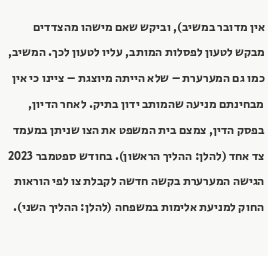אין מדובר במשיב), וביקש שאם מישהו מהצדדים מבקש לטעון לפסלות המותב, עליו לטעון לכך. המשיב, כמו גם המערערת – שלא הייתה מיוצגת – ציינו כי אין מבחינתם מניעה שהמותב ידון בתיק. לאחר הדיון, בפסק הדין, צמצם בית המשפט את הצו שניתן במעמד צד אחד (להלן: ההליך הראשון). בחודש ספטמבר 2023 הגישה המערערת בקשה חדשה לקבלת צו לפי הוראות החוק למניעת אלימות במשפחה (להלן: ההליך השני).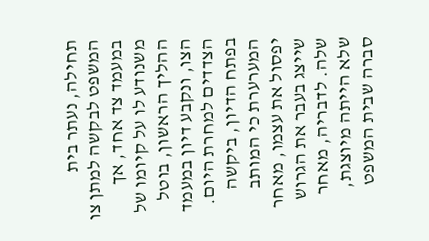תחילה, נעתר בית המשפט לבקשה למתן צו במעמד צד אחד, אך משנודע לו על קיומו של ההליך הראשון, בוטל הצו, ונקבע דיון במעמד הצדדים למחרת היום. בפתח הדיון, ביקשה המערערת כי המותב יפסול את עצמו, מאחר שייצג בעבר את הגרוש שלה. לדבריה, מאחר שלא הייתה מיוצגת, סברה שבית המשפט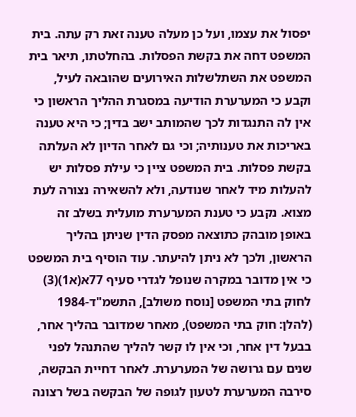יפסול את עצמו, ועל כן מעלה טענה זאת רק עתה. בית המשפט דחה את בקשת הפסלות. בהחלטתו, תיאר בית המשפט את השתלשלות האירועים שהובאה לעיל, וקבע כי המערערת הודיעה במסגרת ההליך הראשון כי אין לה התנגדות לכך שהמותב ישב בדין; כי היא טענה באריכות את טענותיה; וכי גם לאחר הדיון לא העלתה בקשת פסלות. בית המשפט ציין כי עילת פסלות יש להעלות מיד לאחר שנודעה, ולא להשאירה נצורה לעת מצוא. נקבע כי טענת המערערת מועלית בשלב זה באופן מובהק כתוצאה מפסק הדין שניתן בהליך הראשון, ולכך לא ניתן להיעתר. עוד הוסיף בית המשפט כי אין מדובר במקרה שנופל לגדרי סעיף 77א(א1)(3) לחוק בתי המשפט [נוסח משולב], התשמ"ד-1984 (להלן: חוק בתי המשפט), מאחר שמדובר בהליך אחר, בבעל דין אחר, וכי אין לו קשר להליך שהתנהל לפני שנים עם גרושה של המערערת. לאחר דחיית הבקשה, סירבה המערערת לטעון לגופה של הבקשה בשל רצונה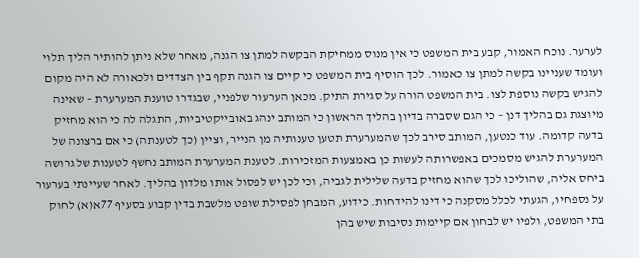לערער. נוכח האמור, קבע בית המשפט כי אין מנוס ממחיקת הבקשה למתן צו הגנה, מאחר שלא ניתן להותיר הליך תלוי ועומד שעניינו בקשה למתן צו כאמור. לכך הוסיף בית המשפט כי קיים צו הגנה תקף בין הצדדים ולכאורה לא היה מקום להגיש בקשה נוספת לצו. בית המשפט הורה על סגירת התיק. מכאן הערעור שלפניי, שבגדרו טוענת המערערת – שאינה מיוצגת גם בהליך דנן – כי הגם שסברה בדיון בהליך הראשון כי המותב ינהג באובייקטיביות, התגלה לה כי הוא מחזיק בדעה קדומה. עוד כנטען, המותב סירב לכך שהמערערת תטען טענותיה מן הנייר, וציין (כך לטענתה) כי אם ברצונה של המערערת להגיש מסמכים באפשרותה לעשות כן באמצעות המזכירות. לטענת המערערת המותב נחשף לטענות של גרושה ביחס אליה, שהוליכו לכך שהוא מחזיק בדעה שלילית לגביה, וכי לכן יש לפסול אותו מלדון בהליך. לאחר שעיינתי בערעור על נספחיו, הגעתי לכלל מסקנה כי דינו להידחות. כידוע, המבחן לפסילת שופט מלשבת בדין קבוע בסעיף 77א(א) לחוק בתי המשפט, ולפיו יש לבחון אם קיימות נסיבות שיש בהן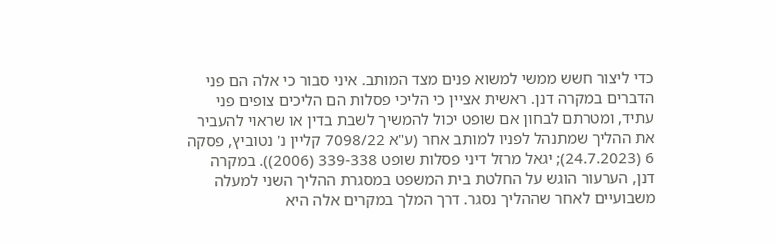כדי ליצור חשש ממשי למשוא פנים מצד המותב. איני סבור כי אלה הם פני הדברים במקרה דנן. ראשית אציין כי הליכי פסלות הם הליכים צופים פני עתיד, ומטרתם לבחון אם שופט יכול להמשיך לשבת בדין או שראוי להעביר את ההליך שמתנהל לפניו למותב אחר (ע"א 7098/22 קליין נ' נטוביץ, פסקה 6 (24.7.2023); יגאל מרזל דיני פסלות שופט 339-338 (2006)). במקרה דנן, הערעור הוגש על החלטת בית המשפט במסגרת ההליך השני למעלה משבועיים לאחר שההליך נסגר. דרך המלך במקרים אלה היא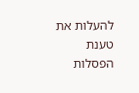להעלות את טענת הפסלות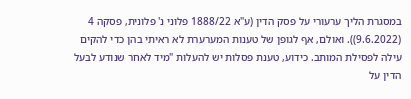במסגרת הליך ערעורי על פסק הדין (ע"א 1888/22 פלוני נ' פלונית, פסקה 4 (9.6.2022)). ואולם, אף לגופן של טענות המערערת לא ראיתי בהן כדי להקים עילה לפסילת המותב. כידוע, טענת פסלות יש להעלות "מיד לאחר שנודע לבעל הדין על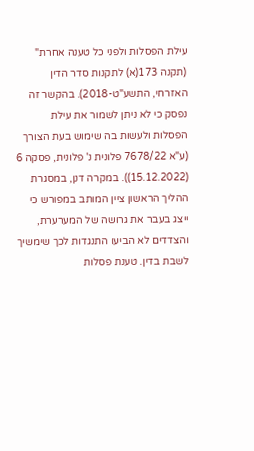עילת הפסלות ולפני כל טענה אחרת" (תקנה 173(א) לתקנות סדר הדין האזרחי, התשע"ט-2018). בהקשר זה נפסק כי לא ניתן לשמור את עילת הפסלות ולעשות בה שימוש בעת הצורך (ע"א 7678/22 פלונית נ' פלונית, פסקה 6 (15.12.2022)). במקרה דנן, במסגרת ההליך הראשון ציין המותב במפורש כי ייצג בעבר את גרושה של המערערת, והצדדים לא הביעו התנגדות לכך שימשיך לשבת בדין. טענת פסלות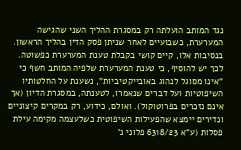נגד המותב הועלתה רק במסגרת ההליך השני שהגישה המערערת, כשבועיים לאחר שניתן פסק הדין בהליך הראשון. בנסיבות אלו, קיים קושי בקבלת טענת המערערת כפשוטה. לכך יש להוסיף, כי טענת המערערת שלפיה המותב חשף כי "אינו מסוגל לנהוג באובייקטיביות", נשענת על החלטותיו השיפוטיות ועל דברים שנאמרו, לטענתה, במסגרת הדיון (אך אינם נזכרים בפרוטוקול). ואולם, כידוע, רק במקרים קיצוניים ונדירים יימצא שהפעילות השיפוטית כשלעצמה מקימה עילת פסלות (ע"א 6318/23 פלוני נ'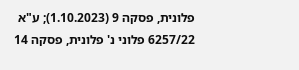פלונית, פסקה 9 (1.10.2023); ע"א 6257/22 פלוני נ' פלונית, פסקה 14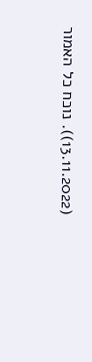(13.11.2022)). נוכח כל האמור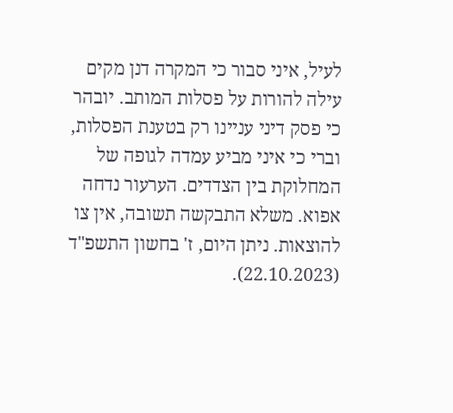לעיל, איני סבור כי המקרה דנן מקים עילה להורות על פסלות המותב. יובהר כי פסק דיני עניינו רק בטענת הפסלות, וברי כי איני מביע עמדה לגופה של המחלוקת בין הצדדים. הערעור נדחה אפוא. משלא התבקשה תשובה, אין צו להוצאות. ניתן היום, ז' בחשון התשפ"ד (22.10.2023).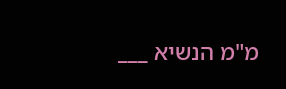מ"מ הנשיא ___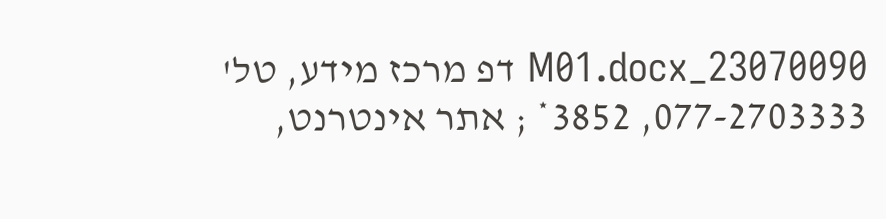23070090_M01.docx דפ מרכז מידע, טל' 077-2703333, 3852* ; אתר אינטרנט,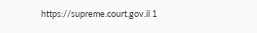https://supreme.court.gov.il 1